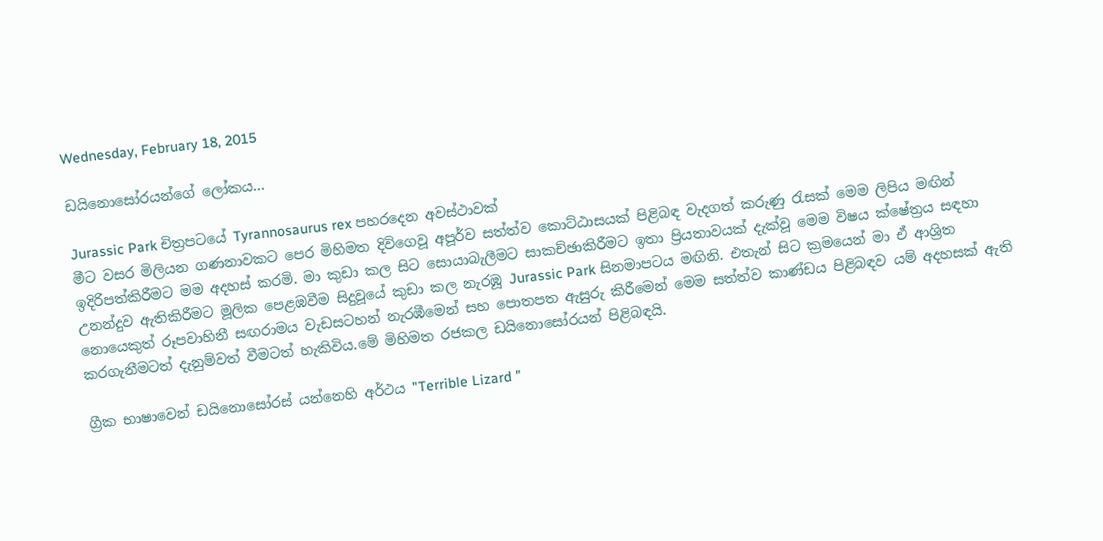Wednesday, February 18, 2015

ඩයිනොසෝරයන්ගේ ලෝකය...

Jurassic Park චිත්‍රපටයේ Tyrannosaurus rex පහරදෙන අවස්ථාවක්
මීට වසර මිලියන ගණනාවකට පෙර මිහිමත දිවිගෙවූ අපූර්ව සත්ත්ව කොට්ඨාසයක් පිළිබඳ වැදගත් කරුණු රැසක් මෙම ලිපිය මඟින් ඉදිරිපත්කිරීමට මම අදහස් කරමි. මා කුඩා කල සිට සොයාබැලීමට සාකච්ඡාකිරීමට ඉතා ප්‍රියතාවයක් දැක්වූ මෙම විෂය ක්ෂේත්‍රය සඳහා උනන්දුව ඇතිකිරීමට මූලික පෙළඹවීම සිදුවූයේ කුඩා කල නැරඹූ Jurassic Park සිනමාපටය මඟිනි. එතැන් සිට ක්‍රමයෙන් මා ඒ ආශ්‍රිත නොයෙකුත් රූපවාහිනී සඟරාමය වැඩසටහන් නැරඹීමෙන් සහ පොතපත ඇසුරු කිරීමෙන් මෙම සත්ත්ව කාණ්ඩය පිළිබඳව යම් අදහසක් ඇති කරගැනීමටත් දැනුම්වත් වීමටත් හැකිවිය.මේ මිහිමත රජකල ඩයිනොසෝරයන් පිළිබඳයි.

ග්‍රීක භාෂාවෙන් ඩයිනොසෝරස් යන්නෙහි අර්ථය "Terrible Lizard "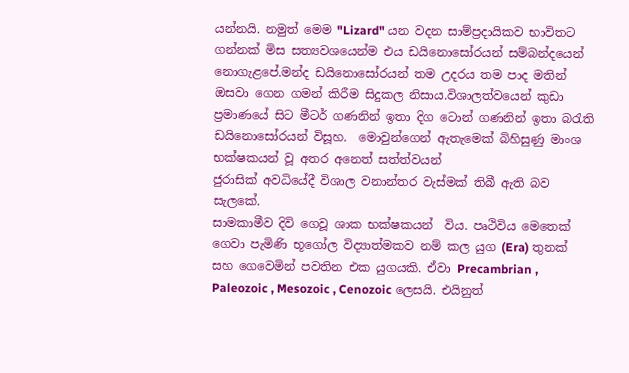යන්නයි. නමුත් මෙම "Lizard" යන වදන සාම්ප්‍රදායිකව භාවිතට ගන්නක් මිස සත්‍යවශයෙන්ම එය ඩයිනොසෝරයන් සම්බන්දයෙන් නොගැළපේ.මන්ද ඩයිනොසෝරයන් තම උදරය තම පාද මතින් ඔසවා ගෙන ගමන් කිරීම සිදුකල නිසාය.විශාලත්වයෙන් කුඩා ප්‍රමාණයේ සිට මීටර් ගණනින් ඉතා දිග ටොන් ගණනින් ඉතා බරැති ඩයිනොසෝරයන් විසූහ.  මොවුන්ගෙන් ඇතැමෙක් බිහිසුණු මාංශ භක්ෂකයන් වූ අතර අනෙත් සත්ත්වයන්
ජුරාසික් අවධියේදී විශාල වනාන්තර වැස්මක් තිබී ඇති බව සැලකේ.
සාමකාමීව දිවි ගෙවූ ශාක භක්ෂකයන්  විය. පෘථිවිය මෙතෙක් ගෙවා පැමිණි භූගෝල විද්‍යාත්මකව නම් කල යුග (Era) තුනක් සහ ගෙවෙමින් පවතින එක යුගයකි. ඒවා Precambrian , Paleozoic , Mesozoic , Cenozoic ලෙසයි. එයිනුත්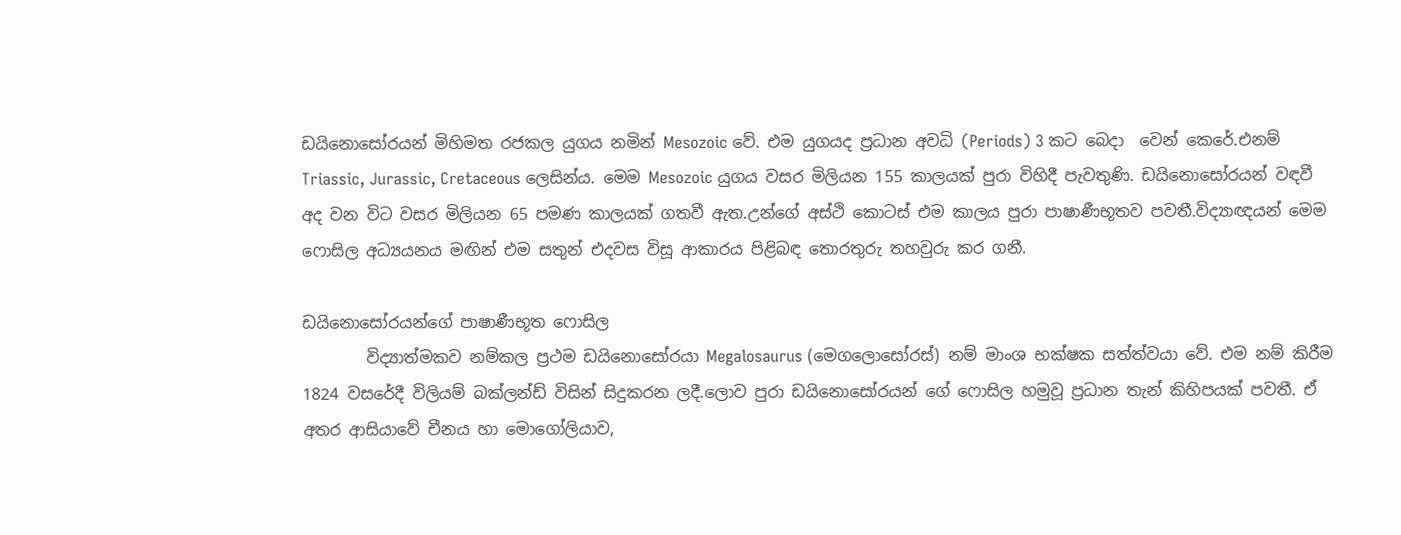ඩයිනොසෝරයන් මිහිමත රජකල යුගය නමින් Mesozoic වේ. එම යුගයද ප්‍රධාන අවධි (Periods) 3 කට බෙදා  වෙන් කෙරේ.එනම් Triassic, Jurassic, Cretaceous ලෙසින්ය. මෙම Mesozoic යුගය වසර මිලියන 155 කාලයක් පුරා විහිදී පැවතුණි. ඩයිනොසෝරයන් වඳවී  අද වන විට වසර මිලියන 65 පමණ කාලයක් ගතවී ඇත.උන්ගේ අස්ථි කොටස් එම කාලය පුරා පාෂාණීභූතව පවතී.විද්‍යාඥයන් මෙම ෆොසිල අධ්‍යයනය මඟින් එම සතුන් එදවස විසූ ආකාරය පිළිබඳ තොරතුරු තහවුරු කර ගනී.

ඩයිනොසෝරයන්ගේ පාෂාණීභූත ෆොසිල
        විද්‍යාත්මකව නම්කල ප්‍රථම ඩයිනොසෝරයා Megalosaurus (මෙගලොසෝරස්) නම් මාංශ භක්ෂක සත්ත්වයා වේ. එම නම් කිරීම 1824 වසරේදී විලියම් බක්ලන්ඩ් විසින් සිදුකරන ලදී.ලොව පුරා ඩයිනොසෝරයන් ගේ ෆොසිල හමුවූ ප්‍රධාන තැන් කිහිපයක් පවතී. ඒ අතර ආසියාවේ චීනය හා මොගෝලියාව,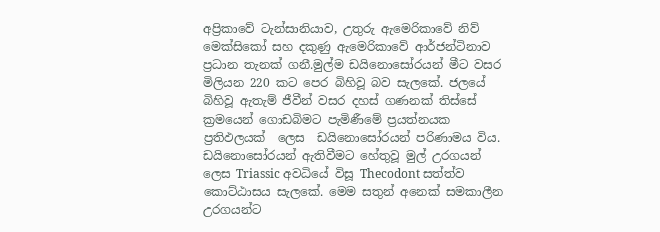අප්‍රිකාවේ ටැන්සානියාව, උතුරු ඇමෙරිකාවේ නිව් මෙක්සිකෝ සහ දකුණු ඇමෙරිකාවේ ආර්ජන්ටිනාව ප්‍රධාන තැනක් ගනී.මුල්ම ඩයිනොසෝරයන් මීට වසර මිලියන 220 කට පෙර බිහිවූ බව සැලකේ. ජලයේ බිහිවූ ඇතැම් ජීවීන් වසර දහස් ගණනක් තිස්සේ ක්‍රමයෙන් ගොඩබිමට පැමිණීමේ ප්‍රයත්නයක ප්‍රතිඵලයක්  ලෙස  ඩයිනොසෝරයන් පරිණාමය විය. ඩයිනොසෝරයන් ඇතිවීමට හේතුවූ මුල් උරගයන් ලෙස Triassic අවධියේ විසූ Thecodont සත්ත්ව කොට්ඨාසය සැලකේ. මෙම සතුන් අනෙක් සමකාලීන උරගයන්ට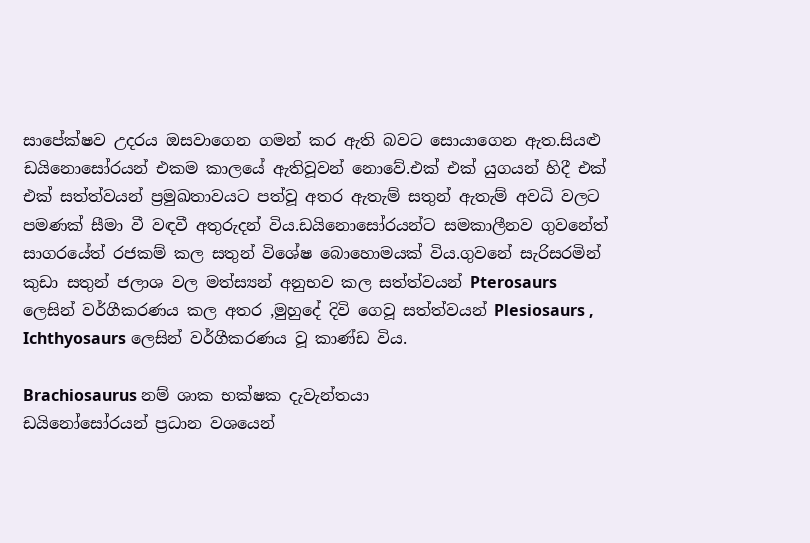සාපේක්ෂව උදරය ඔසවාගෙන ගමන් කර ඇති බවට සොයාගෙන ඇත.සියළු ඩයිනොසෝරයන් එකම කාලයේ ඇතිවූවන් නොවේ.එක් එක් යුගයන් හිදී එක් එක් සත්ත්වයන් ප්‍රමුඛතාවයට පත්වූ අතර ඇතැම් සතුන් ඇතැම් අවධි වලට පමණක් සීමා වී වඳවී අතුරුදන් විය.ඩයිනොසෝරයන්ට සමකාලීනව ගුවනේත් සාගරයේත් රජකම් කල සතුන් විශේෂ බොහොමයක් විය.ගුවනේ සැරිසරමින් කුඩා සතුන් ජලාශ වල මත්ස්‍යන් අනුභව කල සත්ත්වයන් Pterosaurs ලෙසින් වර්ගීකරණය කල අතර ,මුහුදේ දිවි ගෙවූ සත්ත්වයන් Plesiosaurs , Ichthyosaurs ලෙසින් වර්ගීකරණය වූ කාණ්ඩ විය.

Brachiosaurus නම් ශාක භක්ෂක දැවැන්තයා
ඩයිනෝසෝරයන් ප්‍රධාන වශයෙන්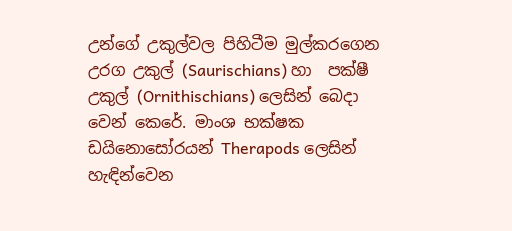උන්ගේ උකුල්වල පිහිටීම මුල්කරගෙන උරග උකුල් (Saurischians) හා  පක්ෂී උකුල් (Ornithischians) ලෙසින් බෙදා වෙන් කෙරේ. මාංශ භක්ෂක ඩයිනොසෝරයන් Therapods ලෙසින් හැඳින්වෙන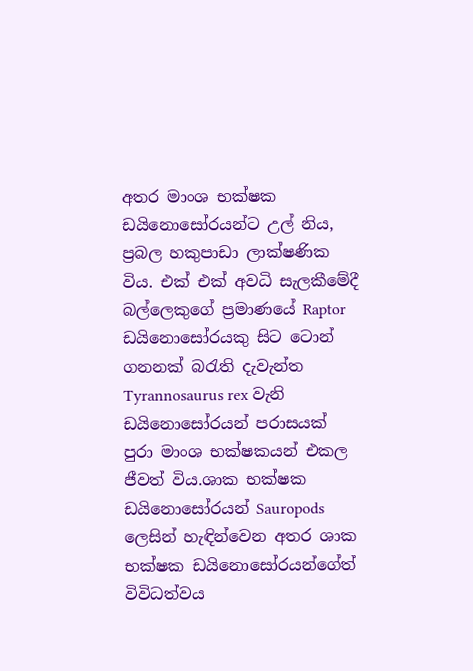අතර මාංශ භක්ෂක ඩයිනොසෝරයන්ට උල් නිය, ප්‍රබල හකුපාඩා ලාක්ෂණික විය. එක් එක් අවධි සැලකීමේදී බල්ලෙකුගේ ප්‍රමාණයේ Raptor ඩයිනොසෝරයකු සිට ටොන් ගනනක් බරැති දැවැන්ත  Tyrannosaurus rex වැනි ඩයිනොසෝරයන් පරාසයක් පුරා මාංශ භක්ෂකයන් එකල ජීවත් විය.ශාක භක්ෂක ඩයිනොසෝරයන් Sauropods ලෙසින් හැඳින්වෙන අතර ශාක භක්ෂක ඩයිනොසෝරයන්ගේත් විවිධත්වය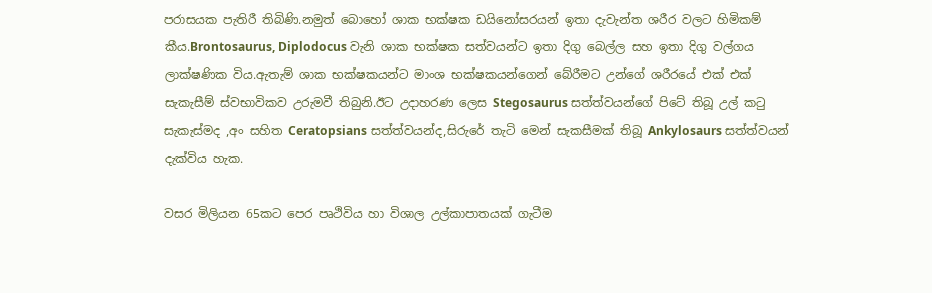පරාසයක පැතිරී තිබිණි.නමුත් බොහෝ ශාක භක්ෂක ඩයිනෝසරයන් ඉතා දැවැන්ත ශරීර වලට හිමිකම් කීය.Brontosaurus, Diplodocus වැනි ශාක භක්ෂක සත්වයන්ට ඉතා දිගු බෙල්ල සහ ඉතා දිගු වල්ගය ලාක්ෂණික විය.ඇතැම් ශාක භක්ෂකයන්ට මාංශ භක්ෂකයන්ගෙන් බේරීමට උන්ගේ ශරීරයේ එක් එක් සැකැසීම් ස්වභාවිකව උරුමවී තිබුනි.ඊට උදාහරණ ලෙස Stegosaurus සත්ත්වයන්ගේ පිටේ තිබූ උල් කටු සැකැස්මද ,අං සහිත Ceratopsians සත්ත්වයන්ද,සිරුරේ තැටි මෙන් සැකසීමක් තිබූ Ankylosaurs සත්ත්වයන් දැක්විය හැක.

වසර මිලියන 65කට පෙර පෘථිවිය හා විශාල උල්කාපාතයක් ගැටීම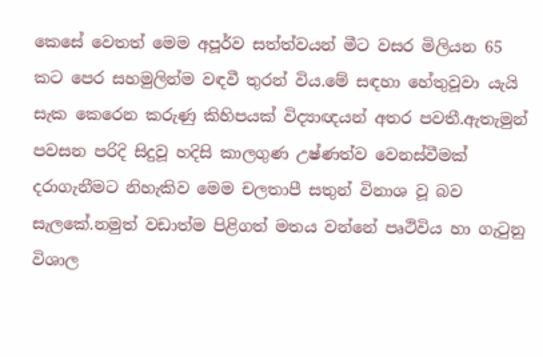කෙසේ වෙතත් මෙම අපූර්ව සත්ත්වයන් මීට වසර මිලියන 65 කට පෙර සහමුලින්ම වඳවී තුරන් විය.මේ සඳහා හේතුවූවා යැයි සැක කෙරෙන කරුණු කිහිපයක් විද්‍යාඥයන් අතර පවතී.ඇතැමුන් පවසන පරිදි සිදුවූ හදිසි කාලගුණ උෂ්ණත්ව වෙනස්වීමක් දරාගැනීමට නිහැකිව මෙම චලතාපී සතුන් විනාශ වූ බව සැලකේ.නමුත් වඩාත්ම පිළිගත් මතය වන්නේ පෘථිවිය හා ගැටුනු විශාල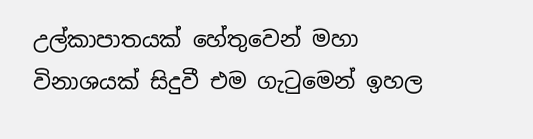උල්කාපාතයක් හේතුවෙන් මහා විනාශයක් සිදුවී එම ගැටුමෙන් ඉහල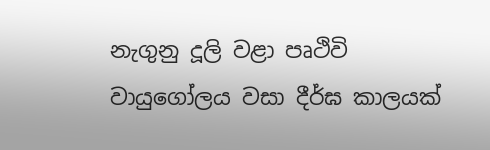නැගුනු දූලි වළා පෘථිවි වායුගෝලය වසා දීර්ඝ කාලයක්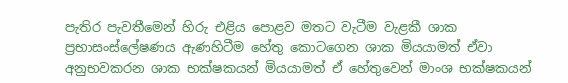පැතිර පැවතීමෙන් හිරු එළිය පොළව මතට වැටීම වැළකී ශාක ප්‍රභාසංස්ලේෂණය ඇණහිටීම හේතු කොටගෙන ශාක මියයාමත් ඒවා අනුභවකරන ශාක භක්ෂකයන් මියයාමත් ඒ හේතුවෙන් මාංශ භක්ෂකයන්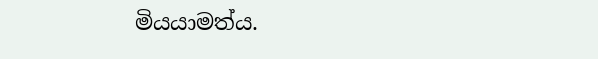මියයාමත්ය.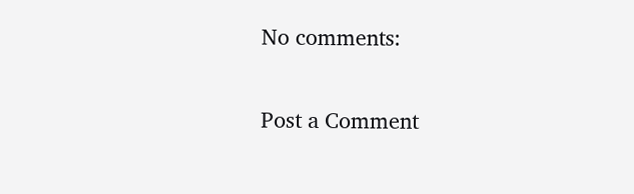No comments:

Post a Comment